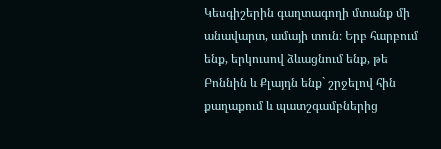Կեսգիշերին գաղտագողի մտանք մի անավարտ, ամայի տուն։ Երբ հարբում ենք, երկուսով ձևացնում ենք, թե Բոննին և Քլայդն ենք` շրջելով հին քաղաքում և պատշգամբներից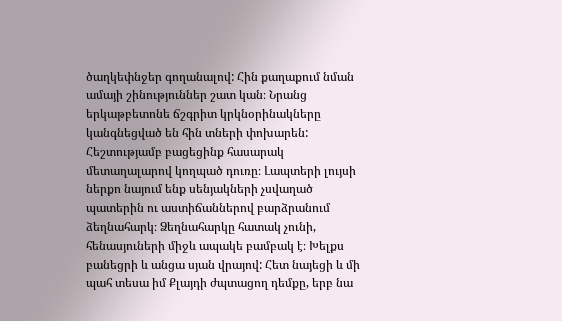ծաղկեփնջեր գողանալով: Հին քաղաքում նման ամայի շինություններ շատ կան։ Նրանց երկաթբետոնե ճշգրիտ կրկնօրինակները կանգնեցված են հին տների փոխարեն:
Հեշտությամբ բացեցինք հասարակ մետաղալարով կողպած դուռը։ Լապտերի լույսի ներքո նայում ենք սենյակների չսվաղած պատերին ու աստիճաններով բարձրանում ձեղնահարկ։ Ձեղնահարկը հատակ չունի, հենասյուների միջև ապակե բամբակ է։ Խելքս բանեցրի և անցա սյան վրայով: Հետ նայեցի և մի պահ տեսա իմ Քլայդի ժպտացող դեմքը, երբ նա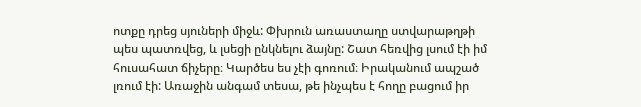ոտքը դրեց սյուների միջև: Փխրուն առաստաղը ստվարաթղթի պես պատռվեց, և լսեցի ընկնելու ձայնը: Շատ հեռվից լսում էի իմ հուսահատ ճիչերը։ Կարծես ես չէի գոռում։ Իրականում ապշած լռում էի: Առաջին անգամ տեսա, թե ինչպես է հողը բացում իր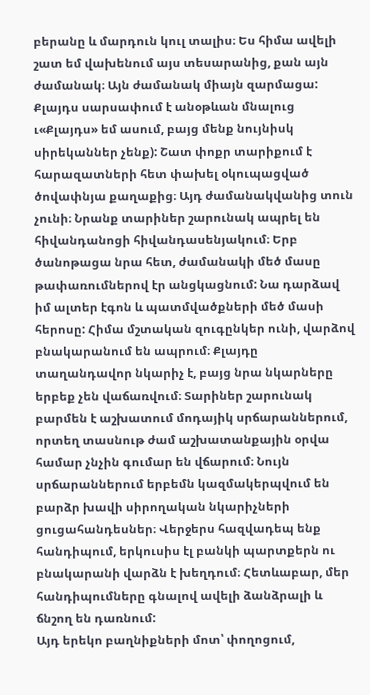բերանը և մարդուն կուլ տալիս։ Ես հիմա ավելի շատ եմ վախենում այս տեսարանից, քան այն ժամանակ։ Այն ժամանակ միայն զարմացա:
Քլայդս սարսափում է անօթևան մնալուց ւ«Քլայդս» եմ ասում, բայց մենք նույնիսկ սիրեկաններ չենք): Շատ փոքր տարիքում է հարազատների հետ փախել օկուպացված ծովափնյա քաղաքից։ Այդ ժամանակվանից տուն չունի։ Նրանք տարիներ շարունակ ապրել են հիվանդանոցի հիվանդասենյակում։ Երբ ծանոթացա նրա հետ, ժամանակի մեծ մասը թափառումներով էր անցկացնում: Նա դարձավ իմ ալտեր էգոն և պատմվածքների մեծ մասի հերոսը: Հիմա մշտական զուգընկեր ունի, վարձով բնակարանում են ապրում։ Քլայդը տաղանդավոր նկարիչ է, բայց նրա նկարները երբեք չեն վաճառվում։ Տարիներ շարունակ բարմեն է աշխատում մոդայիկ սրճարաններում, որտեղ տասնութ ժամ աշխատանքային օրվա համար չնչին գումար են վճարում։ Նույն սրճարաններում երբեմն կազմակերպվում են բարձր խավի սիրողական նկարիչների ցուցահանդեսներ։ Վերջերս հազվադեպ ենք հանդիպում, երկուսիս էլ բանկի պարտքերն ու բնակարանի վարձն է խեղդում։ Հետևաբար, մեր հանդիպումները գնալով ավելի ձանձրալի և ճնշող են դառնում:
Այդ երեկո բաղնիքների մոտ՝ փողոցում,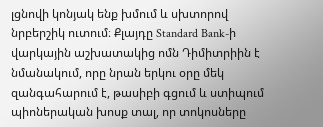լցնովի կոնյակ ենք խմում և սխտորով նրբերշիկ ուտում։ Քլայդը Standard Bank-ի վարկային աշխատակից ոմն Դիմիտրիին է նմանակում, որը նրան երկու օրը մեկ զանգահարում է, թասիբի գցում և ստիպում պիոներական խոսք տալ, որ տոկոսները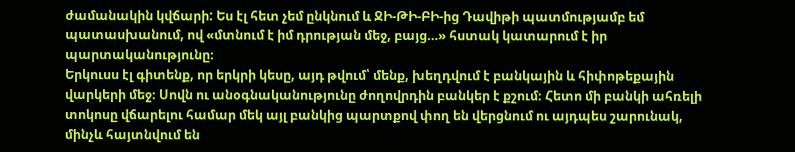ժամանակին կվճարի: Ես էլ հետ չեմ ընկնում և ՋԻ-ԹԻ-ԲԻ-ից Դավիթի պատմությամբ եմ պատասխանում, ով «մտնում է իմ դրության մեջ, բայց…» հստակ կատարում է իր պարտականությունը։
Երկուսս էլ գիտենք, որ երկրի կեսը, այդ թվում՝ մենք, խեղդվում է բանկային և հիփոթեքային վարկերի մեջ։ Սովն ու անօգնականությունը ժողովրդին բանկեր է քշում։ Հետո մի բանկի ահռելի տոկոսը վճարելու համար մեկ այլ բանկից պարտքով փող են վերցնում ու այդպես շարունակ, մինչև հայտնվում են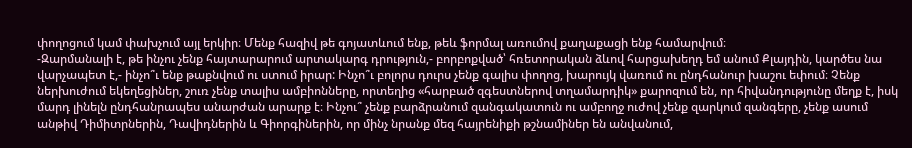փողոցում կամ փախչում այլ երկիր։ Մենք հազիվ թե գոյատևում ենք, թեև ֆորմալ առումով քաղաքացի ենք համարվում։
-Զարմանալի է, թե ինչու չենք հայտարարում արտակարգ դրություն,- բորբոքված՝ հռետորական ձևով հարցախեղդ եմ անում Քլայդին, կարծես նա վարչապետ է,- ինչո՞ւ ենք թաքնվում ու ստում իրար: Ինչո՞ւ բոլորս դուրս չենք գալիս փողոց, խարույկ վառում ու ընդհանուր խաշու եփում։ Չենք ներխուժում եկեղեցիներ, շուռ չենք տալիս ամբիոնները, որտեղից «հարբած զգեստներով տղամարդիկ» քարոզում են, որ հիվանդությունը մեղք է, իսկ մարդ լինելն ընդհանրապես անարժան արարք է։ Ինչու՞ չենք բարձրանում զանգակատուն ու ամբողջ ուժով չենք զարկում զանգերը, չենք ասում անթիվ Դիմիտրներին, Դավիդներին և Գիորգիներին, որ մինչ նրանք մեզ հայրենիքի թշնամիներ են անվանում,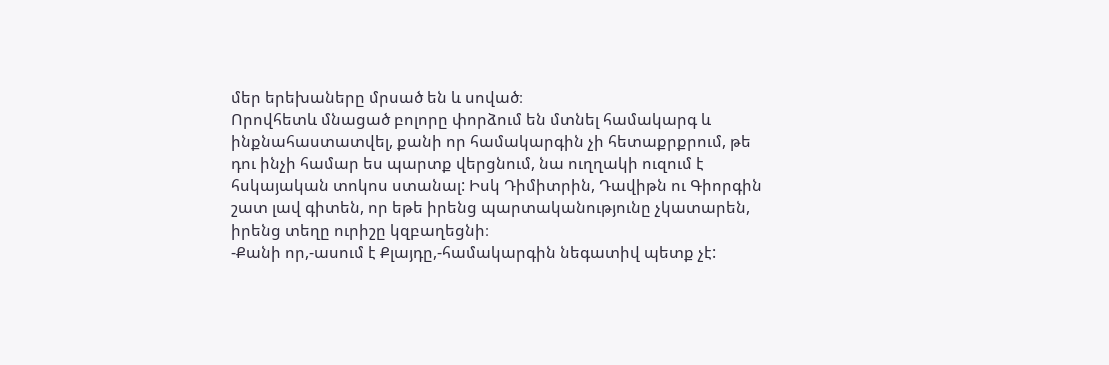մեր երեխաները մրսած են և սոված։
Որովհետև մնացած բոլորը փորձում են մտնել համակարգ և ինքնահաստատվել, քանի որ համակարգին չի հետաքրքրում, թե դու ինչի համար ես պարտք վերցնում, նա ուղղակի ուզում է հսկայական տոկոս ստանալ: Իսկ Դիմիտրին, Դավիթն ու Գիորգին շատ լավ գիտեն, որ եթե իրենց պարտականությունը չկատարեն, իրենց տեղը ուրիշը կզբաղեցնի։
-Քանի որ,-ասում է Քլայդը,-համակարգին նեգատիվ պետք չէ: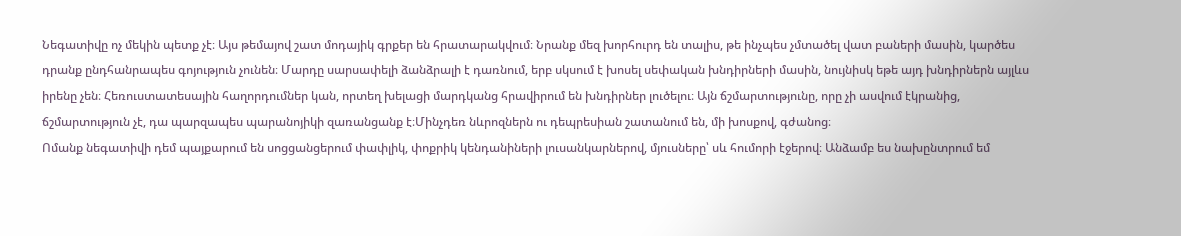Նեգատիվը ոչ մեկին պետք չէ։ Այս թեմայով շատ մոդայիկ գրքեր են հրատարակվում։ Նրանք մեզ խորհուրդ են տալիս, թե ինչպես չմտածել վատ բաների մասին, կարծես դրանք ընդհանրապես գոյություն չունեն։ Մարդը սարսափելի ձանձրալի է դառնում, երբ սկսում է խոսել սեփական խնդիրների մասին, նույնիսկ եթե այդ խնդիրներն այլևս իրենը չեն։ Հեռուստատեսային հաղորդումներ կան, որտեղ խելացի մարդկանց հրավիրում են խնդիրներ լուծելու։ Այն ճշմարտությունը, որը չի ասվում էկրանից, ճշմարտություն չէ, դա պարզապես պարանոյիկի զառանցանք է։Մինչդեռ նևրոզներն ու դեպրեսիան շատանում են, մի խոսքով, գժանոց։
Ոմանք նեգատիվի դեմ պայքարում են սոցցանցերում փափլիկ, փոքրիկ կենդանիների լուսանկարներով, մյուսները՝ սև հումորի էջերով։ Անձամբ ես նախընտրում եմ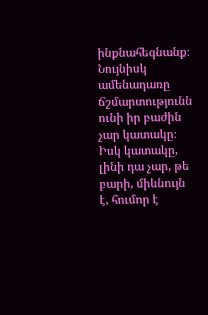ինքնահեգնանք։ Նույնիսկ ամենադառը ճշմարտությունն ունի իր բաժին չար կատակը։ Իսկ կատակը, լինի դա չար, թե բարի, միևնույն է, հումոր է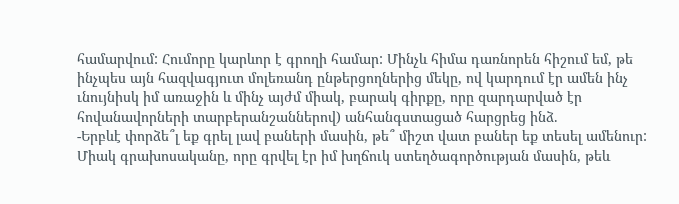համարվում: Հումորը կարևոր է գրողի համար: Մինչև հիմա դառնորեն հիշում եմ, թե ինչպես այն հազվագյուտ մոլեռանդ ընթերցողներից մեկը, ով կարդում էր ամեն ինչ ւնույնիսկ իմ առաջին և մինչ այժմ միակ, բարակ գիրքը, որը զարդարված էր հովանավորների տարբերանշաններով) անհանգստացած հարցրեց ինձ.
-Երբևէ փորձե՞լ եք գրել լավ բաների մասին, թե՞ միշտ վատ բաներ եք տեսել ամենուր:
Միակ գրախոսականը, որը գրվել էր իմ խղճուկ ստեղծագործության մասին, թեև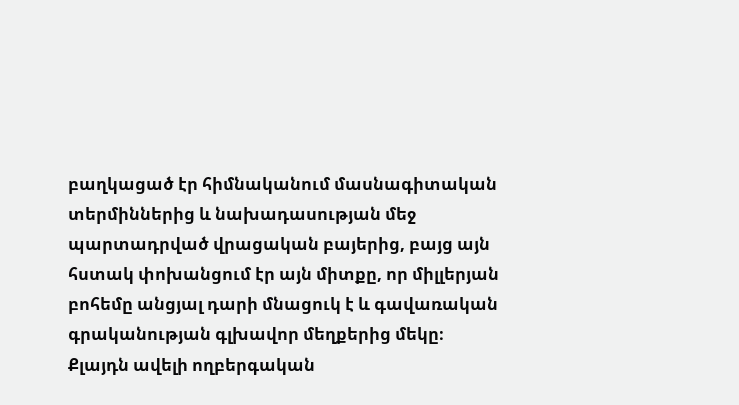բաղկացած էր հիմնականում մասնագիտական տերմիններից և նախադասության մեջ պարտադրված վրացական բայերից, բայց այն հստակ փոխանցում էր այն միտքը, որ միլլերյան բոհեմը անցյալ դարի մնացուկ է և գավառական գրականության գլխավոր մեղքերից մեկը։
Քլայդն ավելի ողբերգական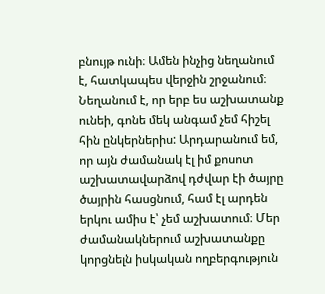բնույթ ունի։ Ամեն ինչից նեղանում է, հատկապես վերջին շրջանում։ Նեղանում է, որ երբ ես աշխատանք ունեի, գոնե մեկ անգամ չեմ հիշել հին ընկերներիս: Արդարանում եմ, որ այն ժամանակ էլ իմ քոսոտ աշխատավարձով դժվար էի ծայրը ծայրին հասցնում, համ էլ արդեն երկու ամիս է՝ չեմ աշխատում։ Մեր ժամանակներում աշխատանքը կորցնելն իսկական ողբերգություն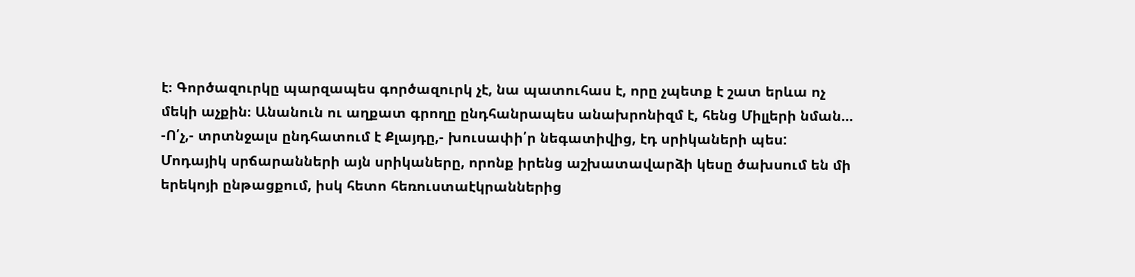է։ Գործազուրկը պարզապես գործազուրկ չէ, նա պատուհաս է, որը չպետք է շատ երևա ոչ մեկի աչքին։ Անանուն ու աղքատ գրողը ընդհանրապես անախրոնիզմ է, հենց Միլլերի նման…
-Ո՛չ,- տրտնջալս ընդհատում է Քլայդը,- խուսափի՛ր նեգատիվից, էդ սրիկաների պես:
Մոդայիկ սրճարանների այն սրիկաները, որոնք իրենց աշխատավարձի կեսը ծախսում են մի երեկոյի ընթացքում, իսկ հետո հեռուստաէկրաններից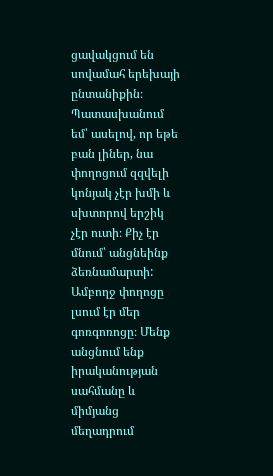ցավակցում են սովամահ երեխայի ընտանիքին։
Պատասխանում եմ՝ ասելով, որ եթե բան լիներ, նա փողոցում զզվելի կոնյակ չէր խմի և սխտորով երշիկ չէր ուտի։ Քիչ էր մնում՝ անցնեինք ձեռնամարտի: Ամբողջ փողոցը լսում էր մեր գոռգոռոցը։ Մենք անցնում ենք իրականության սահմանը և միմյանց մեղադրում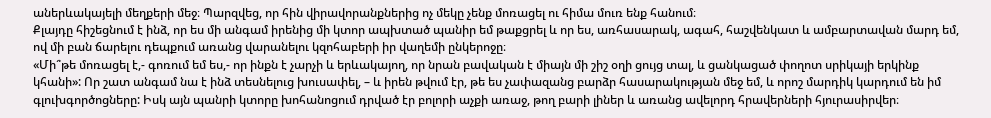աներևակայելի մեղքերի մեջ։ Պարզվեց, որ հին վիրավորանքներից ոչ մեկը չենք մոռացել ու հիմա մուռ ենք հանում։
Քլայդը հիշեցնում է ինձ, որ ես մի անգամ իրենից մի կտոր ապխտած պանիր եմ թաքցրել և որ ես, առհասարակ, ագահ, հաշվենկատ և ամբարտավան մարդ եմ, ով մի բան ճարելու դեպքում առանց վարանելու կզոհաբերի իր վաղեմի ընկերոջը։
«Մի՞թե մոռացել է,- գոռում եմ ես,- որ ինքն է չարչի և երևակայող, որ նրան բավական է միայն մի շիշ օղի ցույց տալ, և ցանկացած փողոտ սրիկայի երկինք կհանի»: Որ շատ անգամ նա է ինձ տեսնելուց խուսափել, – և իրեն թվում էր, թե ես չափազանց բարձր հասարակության մեջ եմ, և որոշ մարդիկ կարդում են իմ գլուխգործոցները: Իսկ այն պանրի կտորը խոհանոցում դրված էր բոլորի աչքի առաջ, թող բարի լիներ և առանց ավելորդ հրավերների հյուրասիրվեր։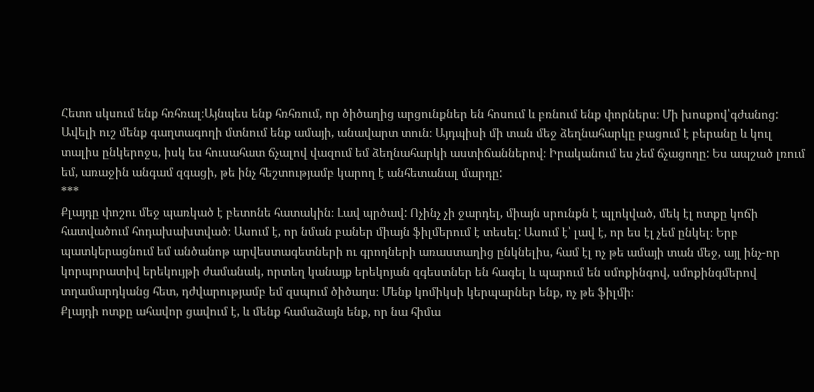Հետո սկսում ենք հռհռալ։Այնպես ենք հռհռում, որ ծիծաղից արցունքներ են հոսում և բռնում ենք փորներս։ Մի խոսքով՝գժանոց:
Ավելի ուշ մենք գաղտագողի մտնում ենք ամայի, անավարտ տուն։ Այդպիսի մի տան մեջ ձեղնահարկը բացում է բերանը և կուլ տալիս ընկերոջս, իսկ ես հուսահատ ճչալով վազում եմ ձեղնահարկի աստիճաններով։ Իրականում ես չեմ ճչացողը: Ես ապշած լռում եմ, առաջին անգամ զգացի, թե ինչ հեշտությամբ կարող է անհետանալ մարդը:
***
Քլայդը փոշու մեջ պառկած է բետոնե հատակին։ Լավ պրծավ: Ոչինչ չի ջարդել, միայն սրունքն է պլոկված, մեկ էլ ոտքը կոճի հատվածում հոդախախտված։ Ասում է, որ նման բաներ միայն ֆիլմերում է տեսել: Ասում է՝ լավ է, որ ես էլ չեմ ընկել։ Երբ պատկերացնում եմ անծանոթ արվեստագետների ու գրողների առաստաղից ընկնելիս, համ էլ ոչ թե ամայի տան մեջ, այլ ինչ-որ կորպորատիվ երեկույթի ժամանակ, որտեղ կանայք երեկոյան զգեստներ են հագել և պարում են սմոքինգով, սմոքինգմերով տղամարդկանց հետ, դժվարությամբ եմ զսպում ծիծաղս։ Մենք կոմիկսի կերպարներ ենք, ոչ թե ֆիլմի։
Քլայդի ոտքը ահավոր ցավում է, և մենք համաձայն ենք, որ նա հիմա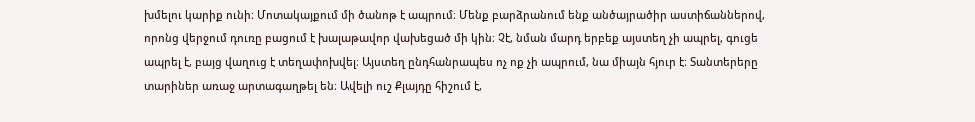խմելու կարիք ունի։ Մոտակայքում մի ծանոթ է ապրում։ Մենք բարձրանում ենք անծայրածիր աստիճաններով, որոնց վերջում դուռը բացում է խալաթավոր վախեցած մի կին։ Չէ, նման մարդ երբեք այստեղ չի ապրել, գուցե ապրել է, բայց վաղուց է տեղափոխվել։ Այստեղ ընդհանրապես ոչ ոք չի ապրում, նա միայն հյուր է։ Տանտերերը տարիներ առաջ արտագաղթել են։ Ավելի ուշ Քլայդը հիշում է,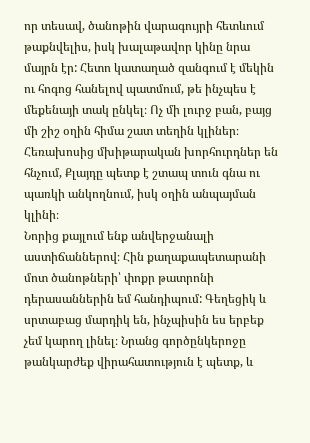որ տեսավ, ծանոթին վարագույրի հետևում թաքնվելիս, իսկ խալաթավոր կինը նրա մայրն էր: Հետո կատաղած զանգում է մեկին ու հոգոց հանելով պատմում, թե ինչպես է մեքենայի տակ ընկել։ Ոչ մի լուրջ բան, բայց մի շիշ օղին հիմա շատ տեղին կլիներ։ Հեռախոսից մխիթարական խորհուրդներ են հնչում, Քլայդը պետք է շտապ տուն գնա ու պառկի անկողնում, իսկ օղին անպայման կլինի։
Նորից քայլում ենք անվերջանալի աստիճաններով։ Հին քաղաքապետարանի մոտ ծանոթների՝ փոքր թատրոնի դերասաններին եմ հանդիպում: Գեղեցիկ և սրտաբաց մարդիկ են, ինչպիսին ես երբեք չեմ կարող լինել։ Նրանց գործընկերոջը թանկարժեք վիրահատություն է պետք, և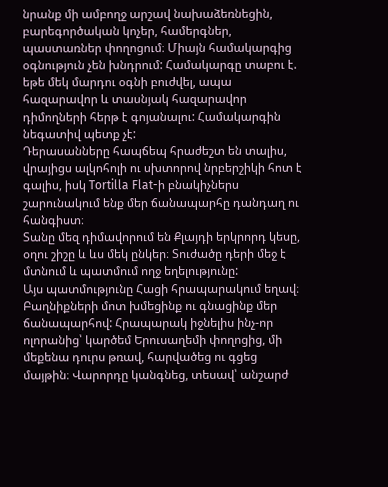նրանք մի ամբողջ արշավ նախաձեռնեցին, բարեգործական կոչեր, համերգներ, պաստառներ փողոցում։ Միայն համակարգից օգնություն չեն խնդրում: Համակարգը տաբու է. եթե մեկ մարդու օգնի բուժվել, ապա հազարավոր և տասնյակ հազարավոր դիմողների հերթ է գոյանալու: Համակարգին նեգատիվ պետք չէ:
Դերասանները հապճեպ հրաժեշտ են տալիս, վրայիցս ալկոհոլի ու սխտորով նրբերշիկի հոտ է գալիս, իսկ Tortilla Flat-ի բնակիչներս շարունակում ենք մեր ճանապարհը դանդաղ ու հանգիստ։
Տանը մեզ դիմավորում են Քլայդի երկրորդ կեսը, օղու շիշը և ևս մեկ ընկեր։ Տուժածը դերի մեջ է մտնում և պատմում ողջ եղելությունը:
Այս պատմությունը Հացի հրապարակում եղավ։ Բաղնիքների մոտ խմեցինք ու գնացինք մեր ճանապարհով: Հրապարակ իջնելիս ինչ-որ ոլորանից՝ կարծեմ Երուսաղեմի փողոցից, մի մեքենա դուրս թռավ, հարվածեց ու գցեց մայթին։ Վարորդը կանգնեց, տեսավ՝ անշարժ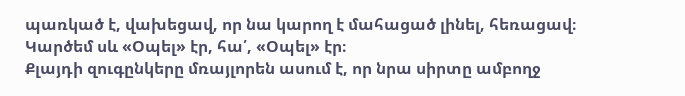պառկած է, վախեցավ, որ նա կարող է մահացած լինել, հեռացավ։ Կարծեմ սև «Օպել» էր, հա՛, «Օպել» էր։
Քլայդի զուգընկերը մռայլորեն ասում է, որ նրա սիրտը ամբողջ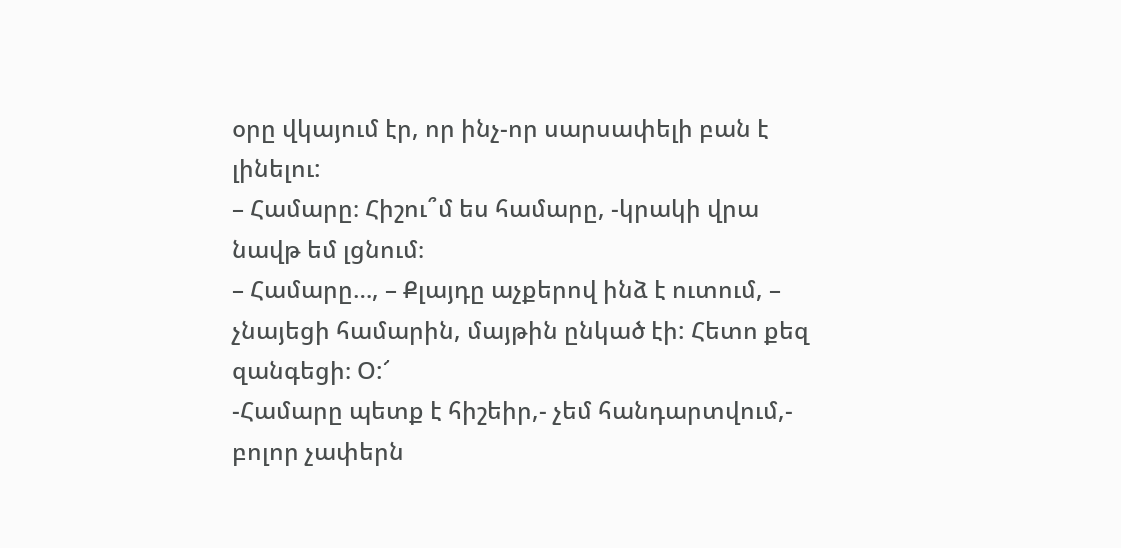օրը վկայում էր, որ ինչ-որ սարսափելի բան է լինելու:
– Համարը։ Հիշու՞մ ես համարը, -կրակի վրա նավթ եմ լցնում։
– Համարը…, – Քլայդը աչքերով ինձ է ուտում, – չնայեցի համարին, մայթին ընկած էի: Հետո քեզ զանգեցի։ Օ:՜
-Համարը պետք է հիշեիր,- չեմ հանդարտվում,- բոլոր չափերն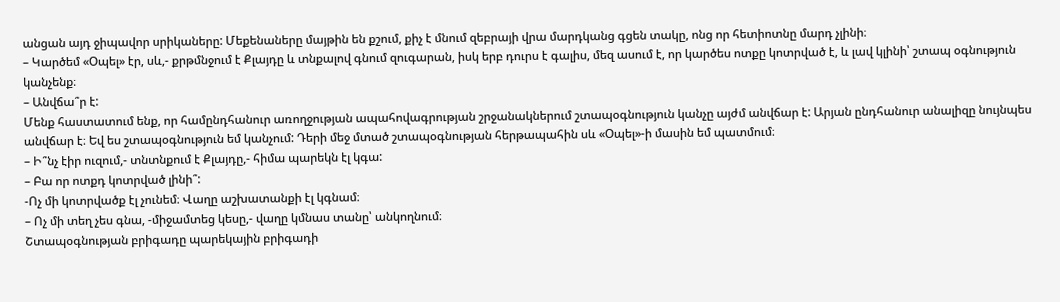անցան այդ ջիպավոր սրիկաները: Մեքենաները մայթին են քշում, քիչ է մնում զեբրայի վրա մարդկանց գցեն տակը, ոնց որ հետիոտնը մարդ չլինի։
– Կարծեմ «Օպել» էր, սև,- քրթմնջում է Քլայդը և տնքալով գնում զուգարան, իսկ երբ դուրս է գալիս, մեզ ասում է, որ կարծես ոտքը կոտրված է, և լավ կլինի՝ շտապ օգնություն կանչենք։
– Անվճա՞ր է:
Մենք հաստատում ենք, որ համընդհանուր առողջության ապահովագրության շրջանակներում շտապօգնություն կանչը այժմ անվճար է: Արյան ընդհանուր անալիզը նույնպես անվճար է։ Եվ ես շտապօգնություն եմ կանչում: Դերի մեջ մտած շտապօգնության հերթապահին սև «Օպել»-ի մասին եմ պատմում։
– Ի՞նչ էիր ուզում,- տնտնքում է Քլայդը,- հիմա պարեկն էլ կգա:
– Բա որ ոտքդ կոտրված լինի՞:
-Ոչ մի կոտրվածք էլ չունեմ։ Վաղը աշխատանքի էլ կգնամ։
– Ոչ մի տեղ չես գնա, -միջամտեց կեսը,- վաղը կմնաս տանը՝ անկողնում։
Շտապօգնության բրիգադը պարեկային բրիգադի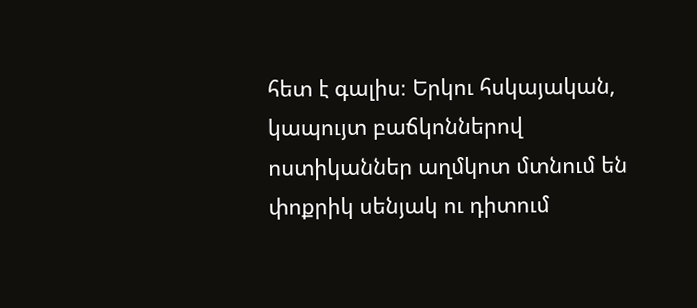հետ է գալիս։ Երկու հսկայական, կապույտ բաճկոններով ոստիկաններ աղմկոտ մտնում են փոքրիկ սենյակ ու դիտում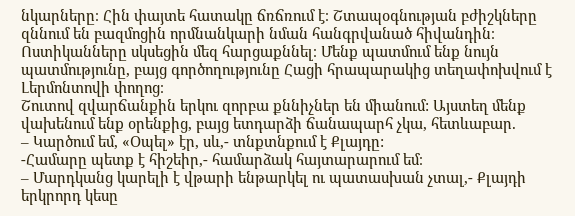նկարները։ Հին փայտե հատակը ճռճռում է։ Շտապօգնության բժիշկները զննում են բազմոցին որմնանկարի նման հանգրվանած հիվանդին։ Ոստիկանները սկսեցին մեզ հարցաքննել։ Մենք պատմում ենք նույն պատմությունը, բայց գործողությունը Հացի հրապարակից տեղափոխվում է Լերմոնտովի փողոց։
Շուտով զվարճանքին երկու զորբա քննիչներ են միանում: Այստեղ մենք վախենում ենք օրենքից, բայց ետդարձի ճանապարհ չկա, հետևաբար.
– Կարծում եմ, «Օպել» էր, սև,- տնքտնքում է Քլայդը:
-Համարը պետք է հիշեիր,- համարձակ հայտարարում եմ։
– Մարդկանց կարելի է վթարի ենթարկել ու պատասխան չտալ,- Քլայդի երկրորդ կեսը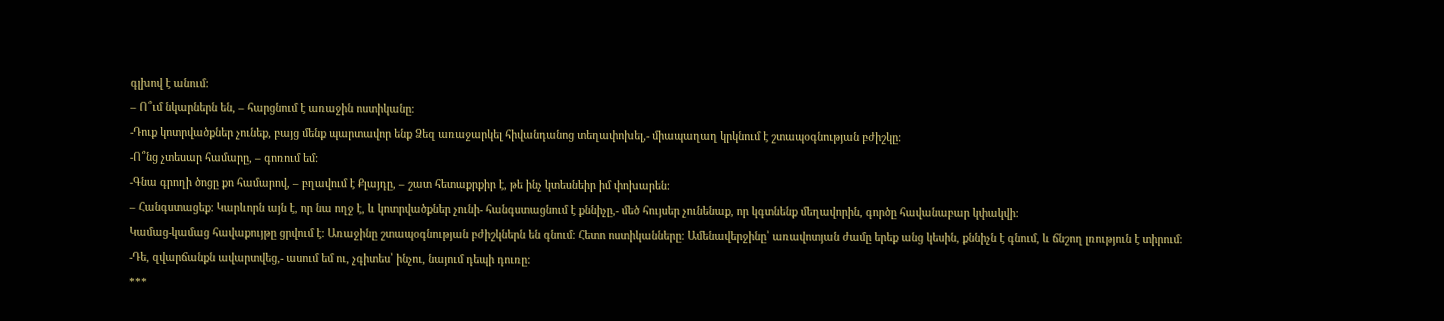գլխով է անում:
– Ո՞ւմ նկարներն են, – հարցնում է առաջին ոստիկանը։
-Դուք կոտրվածքներ չունեք, բայց մենք պարտավոր ենք Ձեզ առաջարկել հիվանդանոց տեղափոխել,- միապաղաղ կրկնում է շտապօգնության բժիշկը։
-Ո՞նց չտեսար համարը, – գոռում եմ:
-Գնա գրողի ծոցը քո համարով, – բղավում է Քլայդը, – շատ հետաքրքիր է, թե ինչ կտեսնեիր իմ փոխարեն:
– Հանգստացեք։ Կարևորն այն է, որ նա ողջ է, և կոտրվածքներ չունի- հանգստացնում է քննիչը,- մեծ հույսեր չունենաք, որ կգտնենք մեղավորին, գործը հավանաբար կփակվի։
Կամաց-կամաց հավաքույթը ցրվում է։ Առաջինը շտապօգնության բժիշկներն են գնում։ Հետո ոստիկանները։ Ամենավերջինը՝ առավոտյան ժամը երեք անց կեսին, քննիչն է գնում, և ճնշող լռություն է տիրում։
-Դե, զվարճանքն ավարտվեց,- ասում եմ ու, չգիտես՝ ինչու, նայում դեպի դուռը:
***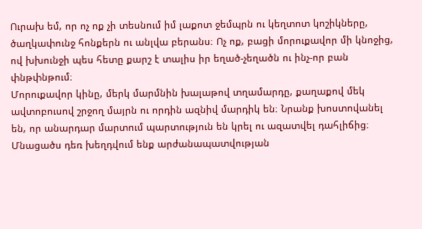Ուրախ եմ, որ ոչ ոք չի տեսնում իմ լաքոտ ջեմպրն ու կեղտոտ կոշիկները, ծաղկափունջ հոնքերն ու անլվա բերանս։ Ոչ ոք, բացի մորուքավոր մի կնոջից, ով խխունջի պես հետը քարշ է տալիս իր եղած-չեղածն ու ինչ-որ բան փնթփնթում։
Մորուքավոր կինը, մերկ մարմնին խալաթով տղամարդը, քաղաքով մեկ ավտոբուսով շրջող մայրն ու որդին ազնիվ մարդիկ են։ Նրանք խոստովանել են, որ անարդար մարտում պարտություն են կրել ու ազատվել դահլիճից։ Մնացածս դեռ խեղդվում ենք արժանապատվության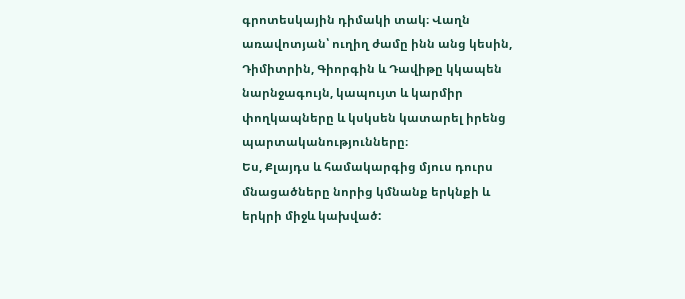գրոտեսկային դիմակի տակ։ Վաղն առավոտյան՝ ուղիղ ժամը ինն անց կեսին, Դիմիտրին, Գիորգին և Դավիթը կկապեն նարնջագույն, կապույտ և կարմիր փողկապները և կսկսեն կատարել իրենց պարտականությունները։
Ես, Քլայդս և համակարգից մյուս դուրս մնացածները նորից կմնանք երկնքի և երկրի միջև կախված: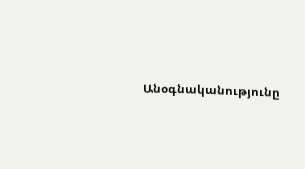Անօգնականությունը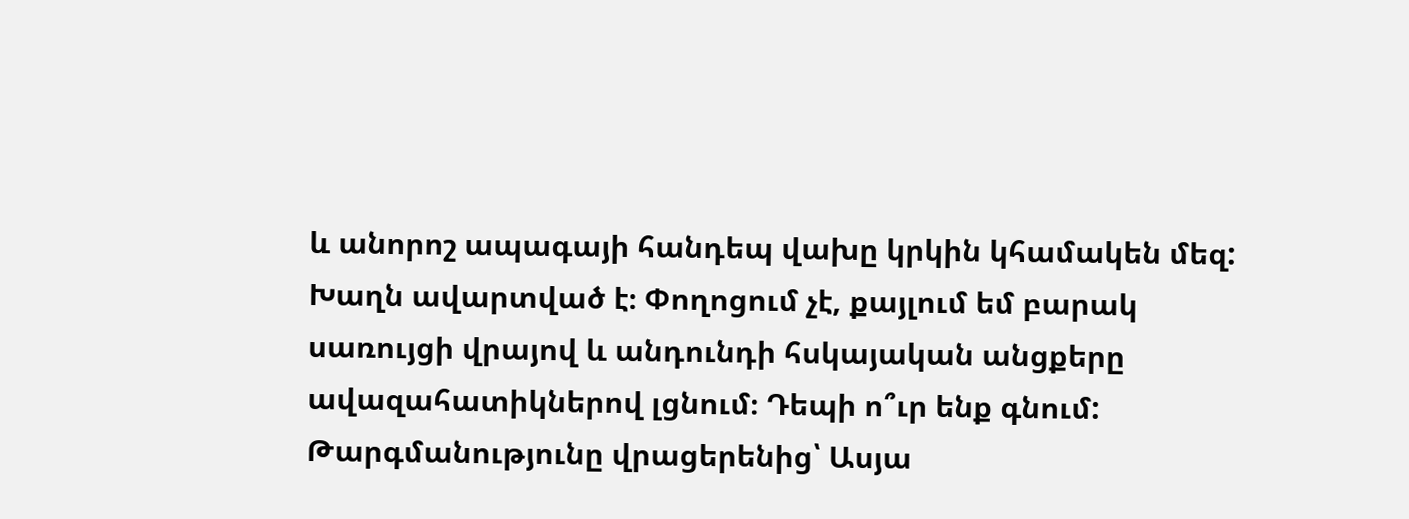և անորոշ ապագայի հանդեպ վախը կրկին կհամակեն մեզ: Խաղն ավարտված է։ Փողոցում չէ, քայլում եմ բարակ սառույցի վրայով և անդունդի հսկայական անցքերը ավազահատիկներով լցնում։ Դեպի ո՞ւր ենք գնում:
Թարգմանությունը վրացերենից՝ Ասյա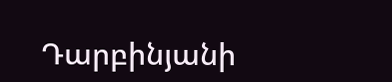Դարբինյանի